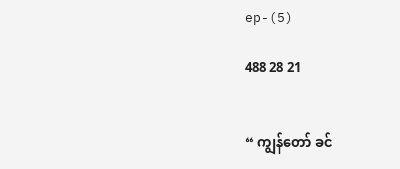ep-(5)

488 28 21


“ ကျွန်တော် ခင်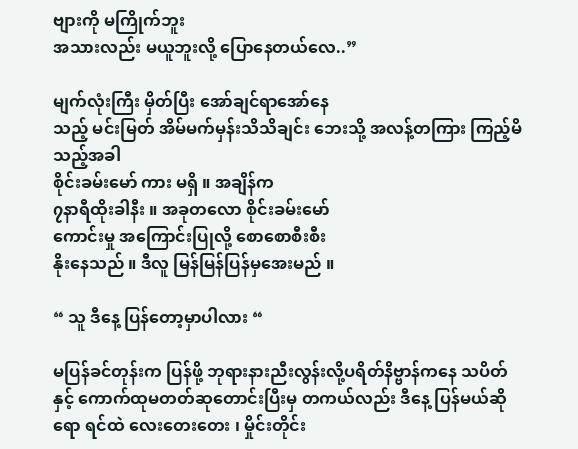ဗျားကို မကြိုက်ဘူး
အသားလည်း မယူဘူးလို့ ပြောနေတယ်လေ..”

မျက်လုံးကြီး မှိတ်ပြီး အော်ချင်ရာအော်နေ
သည့် မင်းမြတ် အိမ်မက်မှန်းသိသိချင်း ဘေးသို့ အလန့်တကြား ကြည့်မိသည့်အခါ
စိုင်းခမ်းမော် ကား မရှိ ။ အချိန်က
၇နာရီထိုးခါနီး ။ အခုတလော စိုင်းခမ်းမော်
ကောင်းမှု အကြောင်းပြုလို့ စောစောစီးစီး
နိုးနေသည် ။ ဒီလူ မြန်မြန်ပြန်မှအေးမည် ။

“ သူ ဒီနေ့ ပြန်တော့မှာပါလား “

မပြန်ခင်တုန်းက ပြန်ဖို့ ဘုရားနားညီးလွန်းလို့ပရိတ်နိဗ္ဗာန်ကနေ သပိတ်နှင့် ကောက်ထုမတတ်ဆုတောင်းပြီးမှ တကယ်လည်း ဒီနေ့ ပြန်မယ်ဆိုရော ရင်ထဲ လေးတေးတေး ၊ မှိုင်းတိုင်း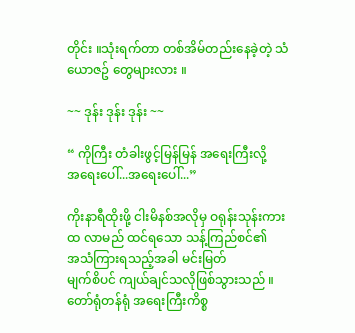တိုင်း ။သုံးရက်တာ တစ်အိမ်တည်းနေခဲ့တဲ့ သံယောဇဥ် တွေများလား ။

~~ ဒုန်း ဒုန်း ဒုန်း ~~

“ ကိုကြီး တံခါးဖွင့်မြန်မြန် အရေးကြီးလို့
အရေးပေါ်...အရေးပေါ်...”

ကိုးနာရီထိုးဖို့ ငါးမိနစ်အလိုမှ ဝရုန်းသုန်းကား
ထ လာမည် ထင်ရသော သန့်ကြည်စင်၏
အသံကြားရသည့်အခါ မင်းမြတ်
မျက်စိပင် ကျယ်ချင်သလိုဖြစ်သွားသည် ။
တော်ရုံတန်ရုံ အရေးကြီးကိစ္စ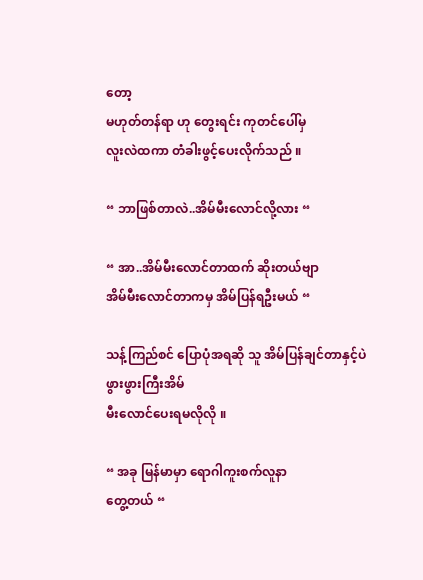တော့
မဟုတ်တန်ရာ ဟု တွေးရင်း ကုတင်ပေါ်မှ
လူးလဲထကာ တံခါးဖွင့်ပေးလိုက်သည် ။

“ ဘာဖြစ်တာလဲ..အိမ်မီးလောင်လို့လား “

“ အာ..အိမ်မီးလောင်တာထက် ဆိုးတယ်ဗျာ
အိမ်မီးလောင်တာကမှ အိမ်ပြန်ရဦးမယ် “

သန့်ကြည်စင် ပြောပုံအရဆို သူ အိမ်ပြန်ချင်တာနှင့်ပဲ ဖွားဖွားကြီးအိမ်
မီးလောင်ပေးရမလိုလို ။

“ အခု မြန်မာမှာ ရောဂါကူးစက်လူနာ
တွေ့တယ် “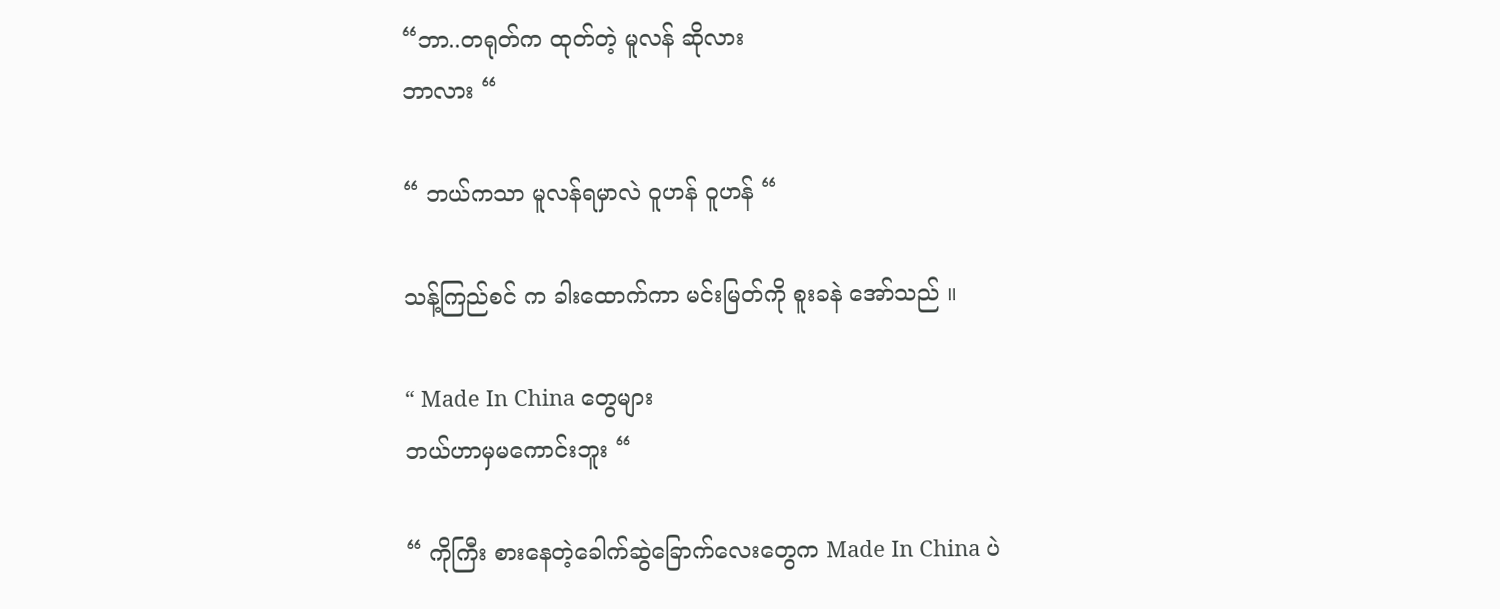“ဘာ..တရုတ်က ထုတ်တဲ့ မူလန် ဆိုလား
ဘာလား “

“ ဘယ်ကသာ မူလန်ရမှာလဲ ဝူဟန် ဝူဟန် “

သန့်ကြည်စင် က ခါးထောက်ကာ မင်းမြတ်ကို စူးခနဲ အော်သည် ။

“ Made In China တွေများ
ဘယ်ဟာမှမကောင်းဘူး “

“ ကိုကြီး စားနေတဲ့ခေါက်ဆွဲခြောက်လေးတွေက Made In China ပဲ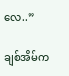လေ..”

ချစ်အိမ်က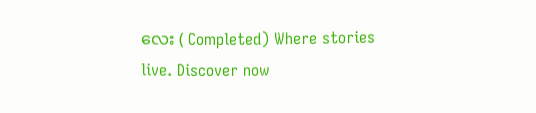လေး ( Completed) Where stories live. Discover now